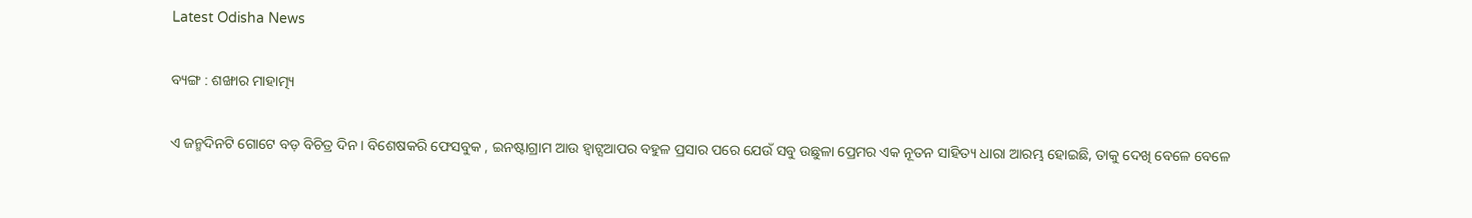Latest Odisha News

ବ୍ୟଙ୍ଗ : ଶଙ୍ଖାର ମାହାତ୍ମ୍ୟ

ଏ ଜନ୍ମଦିନଟି ଗୋଟେ ବଡ଼ ବିଚିତ୍ର ଦିନ । ବିଶେଷକରି ଫେସବୁକ , ଇନଷ୍ଟାଗ୍ରାମ ଆଉ ହ୍ଵାଟ୍ସଆପର ବହୁଳ ପ୍ରସାର ପରେ ଯେଉଁ ସବୁ ଉଛୁଳା ପ୍ରେମର ଏକ ନୂତନ ସାହିତ୍ୟ ଧାରା ଆରମ୍ଭ ହୋଇଛି, ତାକୁ ଦେଖି ବେଳେ ବେଳେ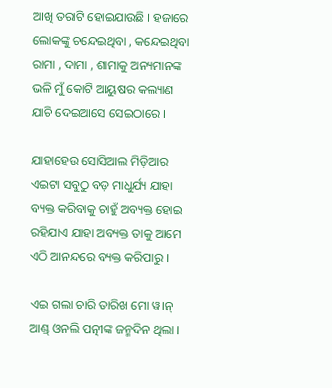ଆଖି ତରାଟି ହୋଇଯାଉଛି । ହଜାରେ ଲୋକଙ୍କୁ ଚନ୍ଦେଇଥିବା , କନ୍ଦେଇଥିବା ରାମା , ଦାମା , ଶାମାକୁ ଅନ୍ୟମାନଙ୍କ ଭଳି ମୁଁ କୋଟି ଆୟୁଷର କଲ୍ୟାଣ ଯାଚି ଦେଇଆସେ ସେଇଠାରେ ।

ଯାହାହେଉ ସୋସିଆଲ ମିଡ଼ିଆର ଏଇଟା ସବୁଠୁ ବଡ଼ ମାଧୁର୍ଯ୍ୟ ଯାହା ବ୍ୟକ୍ତ କରିବାକୁ ଚାହୁଁ ଅବ୍ୟକ୍ତ ହୋଇ ରହିଯାଏ ଯାହା ଅବ୍ୟକ୍ତ ତାକୁ ଆମେ ଏଠି ଆନନ୍ଦରେ ବ୍ୟକ୍ତ କରିପାରୁ ।

ଏଇ ଗଲା ଚାରି ତାରିଖ ମୋ ୱ।ନ୍ ଆଣ୍ଡ୍ ଓନଲି ପତ୍ନୀଙ୍କ ଜନ୍ମଦିନ ଥିଲା ।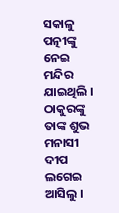ସକାଳୁ ପତ୍ନୀଙ୍କୁ ନେଇ ମନ୍ଦିର ଯାଇଥିଲି । ଠାକୁରଙ୍କୁ ତାଙ୍କ ଶୁଭ ମନାସୀ ଦୀପ ଲଗେଇ ଆସିଲୁ ।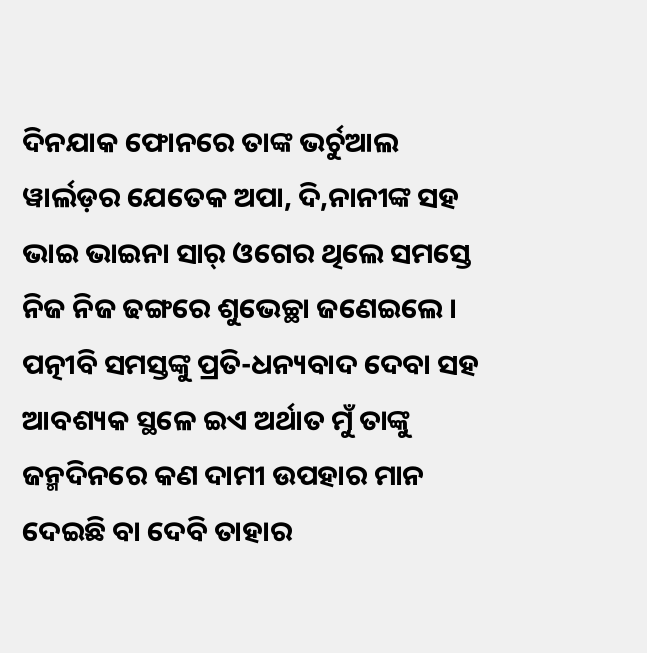ଦିନଯାକ ଫୋନରେ ତାଙ୍କ ଭର୍ଚୁଆଲ ୱାର୍ଲଡ଼ର ଯେତେକ ଅପା, ଦି,ନାନୀଙ୍କ ସହ ଭାଇ ଭାଇନା ସାର୍ ଓଗେର ଥିଲେ ସମସ୍ତେ ନିଜ ନିଜ ଢଙ୍ଗରେ ଶୁଭେଚ୍ଛା ଜଣେଇଲେ । ପତ୍ନୀବି ସମସ୍ତଙ୍କୁ ପ୍ରତି-ଧନ୍ୟବାଦ ଦେବା ସହ ଆବଶ୍ୟକ ସ୍ଥଳେ ଇଏ ଅର୍ଥାତ ମୁଁ ତାଙ୍କୁ ଜନ୍ମଦିନରେ କଣ ଦାମୀ ଉପହାର ମାନ ଦେଇଛି ବା ଦେବି ତାହାର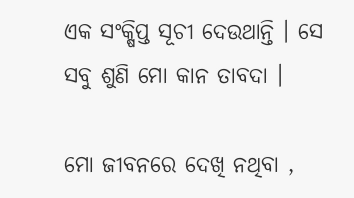ଏକ ସଂକ୍ଷିପ୍ତ ସୂଚୀ ଦେଉଥାନ୍ତି । ସେ ସବୁ ଶୁଣି ମୋ କାନ ତାବଦା ।

ମୋ ଜୀବନରେ ଦେଖି ନଥିବା ,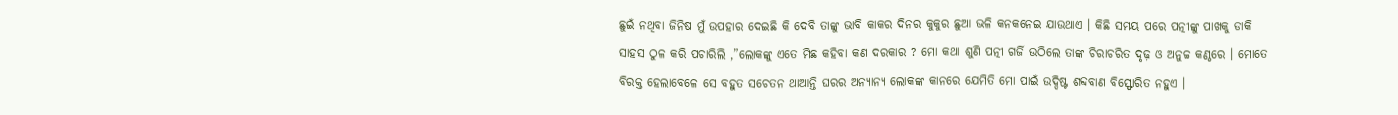ଛୁଇଁ ନଥିବା ଜିନିଷ ମୁଁ ଉପହାର ଦେଇଛି କି ଦେବି ତାଙ୍କୁ ଭାବି କାକର ଦିନର କୁକୁର ଛୁଆ ଭଳି କନକନେଇ ଯାଉଥାଏ । କିଛି ସମୟ ପରେ ପତ୍ନୀଙ୍କୁ ପାଖକୁ ଡାକି ସାହସ ଠୁଳ କରି ପଚାରିଲି ,”ଲୋକଙ୍କୁ ଏତେ ମିଛ କହିବା କଣ ଦରକାର ? ମୋ କଥା ଶୁଣି ପତ୍ନୀ ଗର୍ଜି ଉଠିଲେ ତାଙ୍କ ଚିରାଚରିତ ଦୃଢ଼ ଓ ଅନୁଚ୍ଚ କଣ୍ଠରେ । ମୋତେ ବିରକ୍ତ ହେଲାବେଳେ ସେ ବହୁତ ସଚେତନ ଥାଆନ୍ତି ଘରର ଅନ୍ୟାନ୍ୟ ଲୋକଙ୍କ କାନରେ ଯେମିତି ମୋ ପାଇଁ ଉଦ୍ଦିଷ୍ଟ ଶବ୍ଦବାଣ ବିସ୍ଫୋରିତ ନହୁଏ ।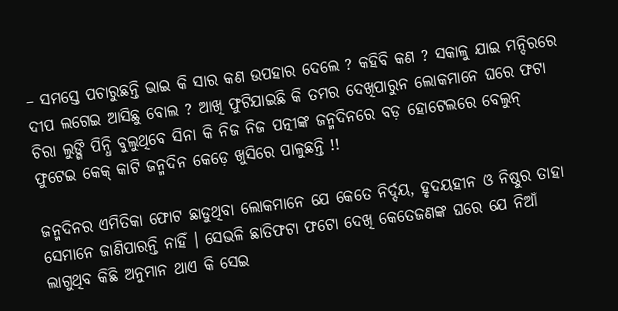– ସମସ୍ତେ ପଚାରୁଛନ୍ତି ଭାଇ କି ସାର କଣ ଉପହାର ଦେଲେ ? କହିବି କଣ ? ସକାଳୁ ଯାଇ ମନ୍ଦିରରେ ଦୀପ ଲଗେଇ ଆସିଛୁ ବୋଲ ? ଆଖି ଫୁଟିଯାଇଛି କି ତମର ଦେଖିପାରୁନ ଲୋକମାନେ ଘରେ ଫଟା ଚିରା ଲୁଙ୍ଗି ପିନ୍ଧି ବୁଲୁଥିବେ ସିନା କି ନିଜ ନିଜ ପତ୍ନୀଙ୍କ ଜନ୍ମଦିନରେ ବଡ଼ ହୋଟେଲରେ ବେଲୁନ୍ ଫୁଟେଇ କେକ୍ କାଟି ଜନ୍ମଦିନ କେଡ଼େ ଖୁସିରେ ପାଳୁଛନ୍ତି !!

ଜନ୍ମଦିନର ଏମିତିକା ଫୋଟ ଛାଡୁଥିବା ଲୋକମାନେ ଯେ କେତେ ନିର୍ଦ୍ଦୟ, ହୃଦୟହୀନ ଓ ନିଷ୍ଠୁର ତାହା ସେମାନେ ଜାଣିପାରନ୍ତି ନାହିଁ । ସେଭଳି ଛାତିଫଟା ଫଟୋ ଦେଖି କେତେଜଣଙ୍କ ଘରେ ଯେ ନିଆଁ ଲାଗୁଥିବ କିଛି ଅନୁମାନ ଥାଏ କି ସେଇ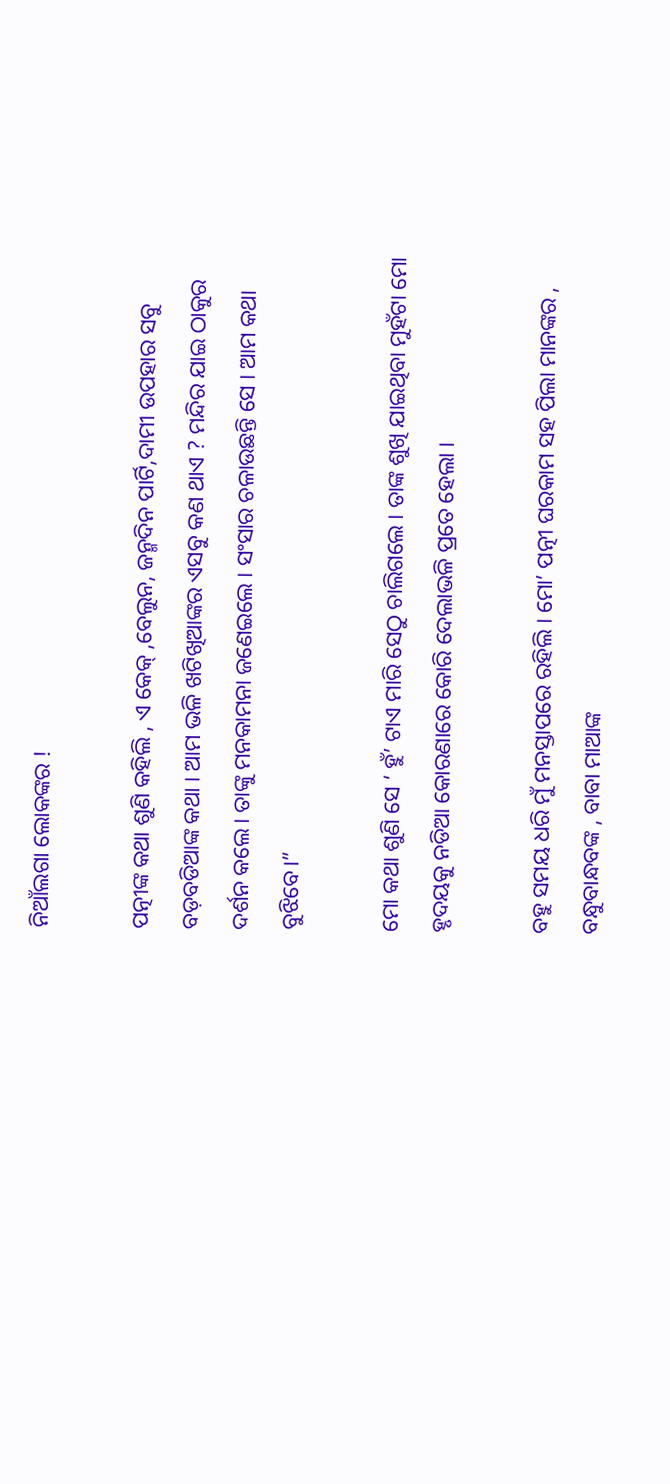ନିଆଁଲଗା ଲୋକଙ୍କର !

ପତ୍ନୀଙ୍କ କଥା ଶୁଣି କହିଲି , ଏ କେକ୍ ,ବେଲୁନ, ଜନ୍ମଦିନ ପାର୍ଟି,ଦାମୀ ଉପହାର ସବୁ ବଡ଼ବଡିଆଙ୍କ କଥା । ଆମ ଭଳି ଖଟିଖିଆଙ୍କର ଏସବୁ କଣ ଥାଏ ? ମନ୍ଦିର ଯାଇ ଠାକୁର ଦର୍ଶନ କଲେ। ତାଙ୍କୁ ମନକାମନା ଜଣେଇଲେ । ସଂସାର ଚଳାଉଛନ୍ତି ସେ । ଆମ କଥା ବୁଝିବେ।”

ମୋ କଥା ଶୁଣି ସେ ‘ ହୁଁ’ ଟାଏ ମାରି ସେଠୁ ଚାଲିଗଲେ । ତାଙ୍କ ଶୁଖି ଯାଇଥିବା ମୁହଁଟା ମୋ ହୃଦୟକୁ ନଡିଆ କୋରଣାରେ କୋରି ଦେଲାଭଳି ପ୍ରତେ ହେଲା ।

ବହୁ ସମୟ ଧରି ମୁଁ ମନସ୍ତାପରେ ରହିଲି । ମୋ’ ପତ୍ନୀ ଘରକାମ ସହ ପିଲା ମାନଙ୍କର , ବନ୍ଧୁବାନ୍ଧବଙ୍କ , ବାବା ମାଆଙ୍କ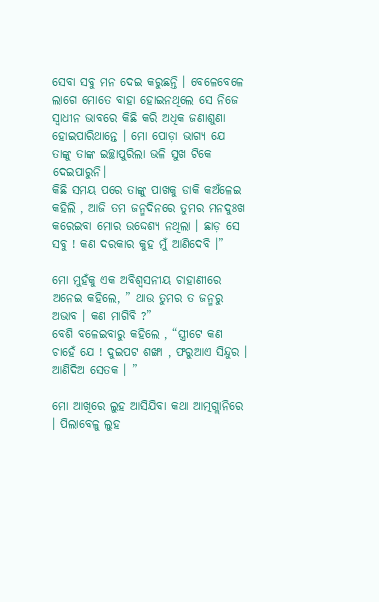ସେବା ସବୁ ମନ ଦେଇ କରୁଛନ୍ତି । ବେଳେବେଳେ ଲାଗେ ମୋତେ ବାହା ହୋଇନଥିଲେ ସେ ନିଜେ ସ୍ୱାଧୀନ ଭାବରେ କିଛି କରି ଅଧିକ ଜଣାଶୁଣା ହୋଇପାରିଥାନ୍ତେ । ମୋ ପୋଡ଼ା ଭାଗ୍ୟ ଯେ ତାଙ୍କୁ ତାଙ୍କ ଇଚ୍ଛାପୁରିଲା ଭଳି ସୁଖ ଟିକେ ଦେଇପାରୁନି।
କିଛି ସମୟ ପରେ ତାଙ୍କୁ ପାଖକୁ ଡାକି କଅଁଳେଇ କହିଲି , ଆଜି ତମ ଜନ୍ମଦିନରେ ତୁମର ମନଦୁଃଖ କରେଇବା ମୋର ଉଦ୍ଦେଶ୍ୟ ନଥିଲା । ଛାଡ଼ ସେ ସବୁ ! କଣ ଦରକାର କୁହ ମୁଁ ଆଣିଦେବି ।”

ମୋ ମୁହଁକୁ ଏକ ଅବିଶ୍ଵସନୀୟ ଚାହାଣୀରେ ଅନେଇ କହିଲେ, ” ଥାଉ ତୁମର ତ ଜନ୍ମରୁ ଅଭାବ । କଣ ମାଗିବି ?”
ବେଶି ବଳେଇବାରୁ କହିଲେ , “ସ୍ତ୍ରୀଟେ କଣ ଚାହେଁ ଯେ ! ଦୁଇପଟ ଶଙ୍ଖା , ଫରୁଆଏ ସିନ୍ଦୁର । ଆଣିଦିଅ ସେତକ । ”

ମୋ ଆଖିରେ ଲୁହ ଆସିଯିବା କଥା ଆତ୍ମଗ୍ଲାନିରେ । ପିଲାବେଳୁ ଲୁହ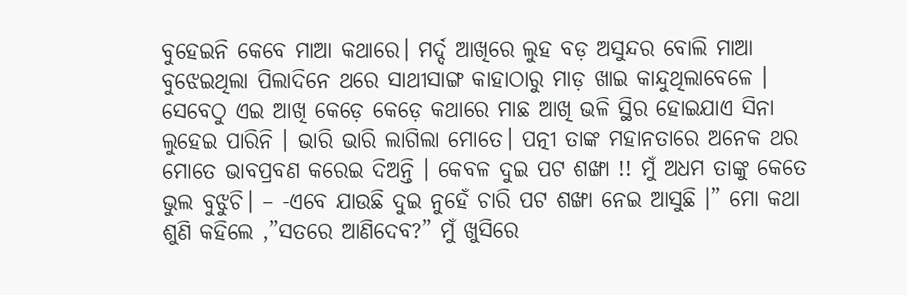ବୁହେଇନି କେବେ ମାଆ କଥାରେ। ମର୍ଦ୍ଦ ଆଖିରେ ଲୁହ ବଡ଼ ଅସୁନ୍ଦର ବୋଲି ମାଆ ବୁଝେଇଥିଲା ପିଲାଦିନେ ଥରେ ସାଥୀସାଙ୍ଗ କାହାଠାରୁ ମାଡ଼ ଖାଇ କାନ୍ଦୁଥିଲାବେଳେ । ସେବେଠୁ ଏଇ ଆଖି କେଡ଼େ କେଡ଼େ କଥାରେ ମାଛ ଆଖି ଭଳି ସ୍ଥିର ହୋଇଯାଏ ସିନା ଲୁହେଇ ପାରିନି । ଭାରି ଭାରି ଲାଗିଲା ମୋତେ। ପତ୍ନୀ ତାଙ୍କ ମହାନତାରେ ଅନେକ ଥର ମୋତେ ଭାବପ୍ରବଣ କରେଇ ଦିଅନ୍ତି । କେବଳ ଦୁଇ ପଟ ଶଙ୍ଖା !! ମୁଁ ଅଧମ ତାଙ୍କୁ କେତେ ଭୁଲ ବୁଝୁଚି। – -ଏବେ ଯାଉଛି ଦୁଇ ନୁହେଁ ଚାରି ପଟ ଶଙ୍ଖା ନେଇ ଆସୁଛି ।” ମୋ କଥା ଶୁଣି କହିଲେ ,”ସତରେ ଆଣିଦେବ?” ମୁଁ ଖୁସିରେ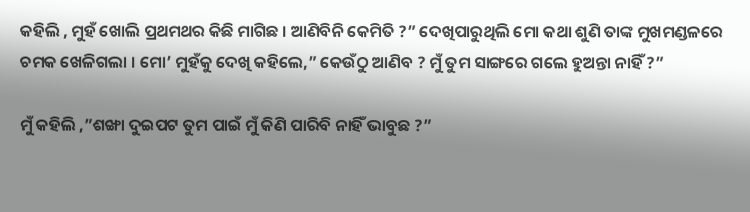କହିଲି , ମୁହଁ ଖୋଲି ପ୍ରଥମଥର କିଛି ମାଗିଛ । ଆଣିବିନି କେମିତି ?” ଦେଖିପାରୁଥିଲି ମୋ କଥା ଶୁଣି ତାଙ୍କ ମୁଖମଣ୍ଡଳରେ ଚମକ ଖେଳିଗଲା । ମୋ’ ମୁହଁକୁ ଦେଖି କହିଲେ,” କେଉଁଠୁ ଆଣିବ ? ମୁଁ ତୁମ ସାଙ୍ଗରେ ଗଲେ ହୁଅନ୍ତା ନାହିଁ ?”

ମୁଁ କହିଲି ,”ଶଙ୍ଖା ଦୁଇପଟ ତୁମ ପାଇଁ ମୁଁ କିଣି ପାରିବି ନାହିଁ ଭାବୁଛ ?”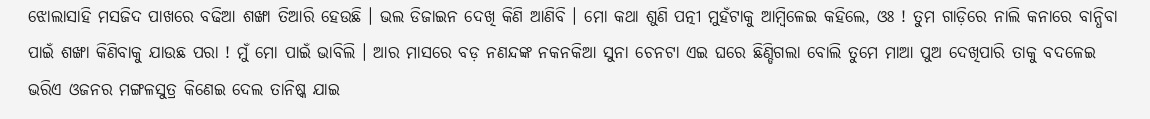ଝୋଲାସାହି ମସଜିଦ ପାଖରେ ବଢିଆ ଶଙ୍ଖା ତିଆରି ହେଉଛି । ଭଲ ଡିଜାଇନ ଦେଖି କିଣି ଆଣିବି । ମୋ କଥା ଶୁଣି ପତ୍ନୀ ମୁହଁଟାକୁ ଆମ୍ବିଳେଇ କହିଲେ, ଓଃ ! ତୁମ ଗାଡ଼ିରେ ନାଲି କନାରେ ବାନ୍ଧିବା ପାଇଁ ଶଙ୍ଖା କିଣିବାକୁ ଯାଉଛ ପରା ! ମୁଁ ମୋ ପାଇଁ ଭାବିଲି । ଆର ମାସରେ ବଡ଼ ନଣନ୍ଦଙ୍କ ନକନକିଆ ସୁନା ଚେନଟା ଏଇ ଘରେ ଛିଣ୍ଡିଗଲା ବୋଲି ତୁମେ ମାଆ ପୁଅ ଦେଖିପାରି ତାକୁ ବଦଳେଇ ଭରିଏ ଓଜନର ମଙ୍ଗଳସୁତ୍ର କିଣେଇ ଦେଲ ତାନିଷ୍କ ଯାଇ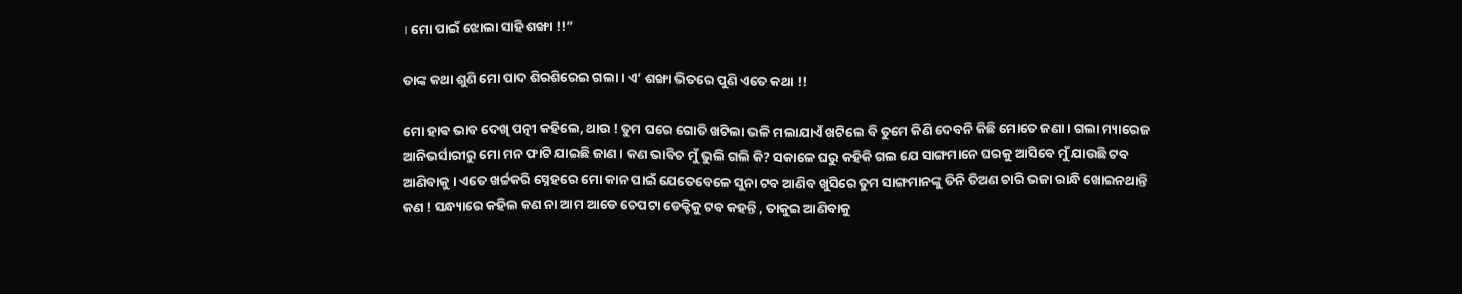। ମୋ ପାଇଁ ଝୋଲା ସାହି ଶଙ୍ଖା !!”

ତାଙ୍କ କଥା ଶୁଣି ମୋ ପାଦ ଶିରଶିରେଇ ଗଲା । ଏ’ ଶଙ୍ଖା ଭିତରେ ପୁଣି ଏତେ କଥା !!

ମୋ ହାଵ ଭାବ ଦେଖି ପତ୍ନୀ କହିଲେ, ଥାଉ ! ତୁମ ଘରେ ଗୋତି ଖଟିଲା ଭଳି ମଲାଯାଏଁ ଖଟିଲେ ବି ତୁମେ କିଣି ଦେବନି କିଛି ମୋତେ ଜଣା । ଗଲା ମ୍ୟାରେଜ ଆନିଭର୍ସାରୀରୁ ମୋ ମନ ଫାଟି ଯାଇଛି ଜାଣ । କଣ ଭାବିଚ ମୁଁ ଭୁଲି ଗଲି କି? ସକାଳେ ଘରୁ କହିକି ଗଲ ଯେ ସାଙ୍ଗମାନେ ଘରକୁ ଆସିବେ ମୁଁ ଯାଉଛି ଟବ ଆଣିବାକୁ । ଏତେ ଖର୍ଚ୍ଚକରି ସ୍ନେହରେ ମୋ କାନ ପାଇଁ ଯେତେବେଳେ ସୁନା ଟବ ଆଣିବ ଖୁସିରେ ତୁମ ସାଙ୍ଗମାନଙ୍କୁ ତିନି ତିଅଣ ଚାରି ଭଜା ରାନ୍ଧି ଖୋଇନଥାନ୍ତି କଣ ! ସନ୍ଧ୍ୟାରେ କହିଲ କଣ ନା ଆମ ଆଡେ ଚେପଟା ଡେକ୍ଚିକୁ ଟବ କହନ୍ତି , ତାକୁଇ ଆଣିବାକୁ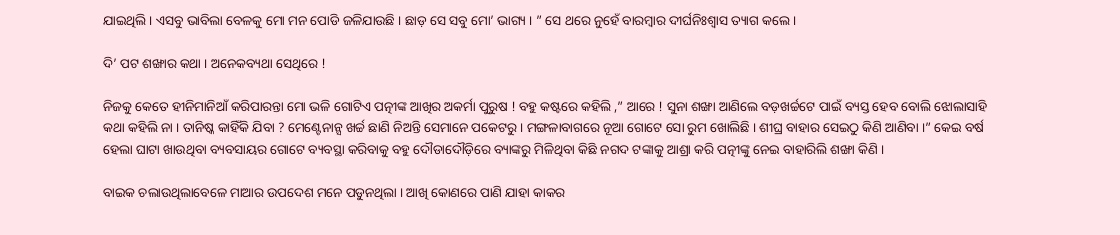ଯାଇଥିଲି । ଏସବୁ ଭାବିଲା ବେଳକୁ ମୋ ମନ ପୋଡି ଜଳିଯାଉଛି । ଛାଡ଼ ସେ ସବୁ ମୋ’ ଭାଗ୍ୟ । ” ସେ ଥରେ ନୁହେଁ ବାରମ୍ବାର ଦୀର୍ଘନିଃଶ୍ବାସ ତ୍ୟାଗ କଲେ ।

ଦି’ ପଟ ଶଙ୍ଖାର କଥା । ଅନେକବ୍ୟଥା ସେଥିରେ !

ନିଜକୁ କେତେ ହୀନିମାନିଆଁ କରିପାରନ୍ତା ମୋ ଭଳି ଗୋଟିଏ ପତ୍ନୀଙ୍କ ଆଖିର ଅକର୍ମା ପୁରୁଷ ! ବହୁ କଷ୍ଟରେ କହିଲି ,” ଆରେ ! ସୁନା ଶଙ୍ଖା ଆଣିଲେ ବଡ଼ଖର୍ଚ୍ଚଟେ ପାଇଁ ବ୍ୟସ୍ତ ହେବ ବୋଲି ଝୋଲାସାହି କଥା କହିଲି ନା । ତାନିଷ୍କ କାହିଁକି ଯିବା ? ମେଣ୍ଟେନାନ୍ସ ଖର୍ଚ୍ଚ ଛାଣି ନିଅନ୍ତି ସେମାନେ ପକେଟରୁ । ମଙ୍ଗଳାବାଗରେ ନୂଆ ଗୋଟେ ସୋ ରୁମ ଖୋଲିଛି । ଶୀଘ୍ର ବାହାର ସେଇଠୁ କିଣି ଆଣିବା ।” କେଇ ବର୍ଷ ହେଲା ଘାଟା ଖାଉଥିବା ବ୍ୟବସାୟର ଗୋଟେ ବ୍ୟବସ୍ଥା କରିବାକୁ ବହୁ ଦୌଡାଦୌଡ଼ିରେ ବ୍ୟାଙ୍କରୁ ମିଳିଥିବା କିଛି ନଗଦ ଟଙ୍କାକୁ ଆଶ୍ରା କରି ପତ୍ନୀଙ୍କୁ ନେଇ ବାହାରିଲି ଶଙ୍ଖା କିଣି ।

ବାଇକ ଚଲାଉଥିଲାବେଳେ ମାଆର ଉପଦେଶ ମନେ ପଡୁନଥିଲା । ଆଖି କୋଣରେ ପାଣି ଯାହା କାକର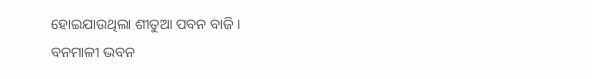ହୋଇଯାଉଥିଲା ଶୀତୁଆ ପବନ ବାଜି ।
ବନମାଳୀ ଭବନ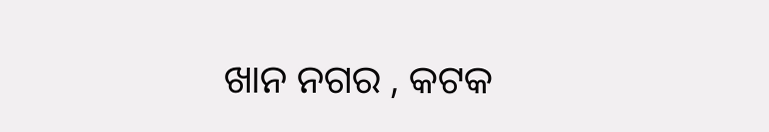ଖାନ ନଗର , କଟକ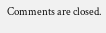Comments are closed.